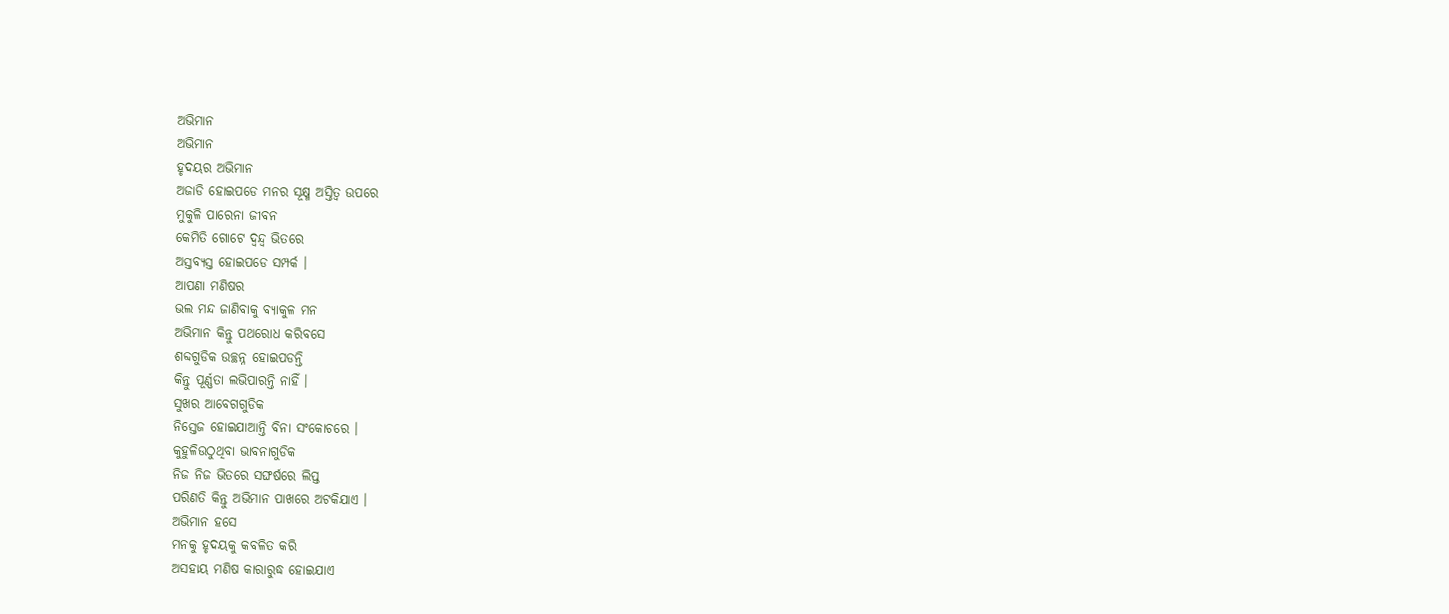ଅଭିମାନ
ଅଭିମାନ
ହୃଦୟର ଅଭିମାନ
ଅଜାଡି ହୋଇପଡେ ମନର ସୂକ୍ଷ୍ମ ଅସ୍ତିତ୍ୱ ଉପରେ
ମୁକୁଳି ପାରେନା ଜୀବନ
କେମିତି ଗୋଟେ ଦ୍ବନ୍ଦ୍ୱ ଭିତରେ
ଅସ୍ତବ୍ୟସ୍ତ ହୋଇପଡେ ସମ୍ପର୍କ ।
ଆପଣା ମଣିଷର
ଭଲ ମନ୍ଦ ଜାଣିବାକୁ ବ୍ୟାକୁଳ ମନ
ଅଭିମାନ କିନ୍ତୁ ପଥରୋଧ କରିବସେ
ଶବ୍ଦଗୁଡିକ ଉଚ୍ଛନ୍ନ ହୋଇପଡନ୍ତି
କିନ୍ତୁ ପୂର୍ଣ୍ଣତା ଲଭିପାରନ୍ତି ନାହିଁ ।
ସୁଖର ଆବେଗଗୁଡିକ
ନିସ୍ତେଜ ହୋଇଯାଆନ୍ତି ବିନା ସଂକୋଚରେ ।
କୁହୁଳିଉଠୁଥିବା ଭାବନାଗୁଡିକ
ନିଜ ନିଜ ଭିତରେ ସଙ୍ଘର୍ଷରେ ଲିପ୍ତ
ପରିଣତି କିନ୍ତୁ ଅଭିମାନ ପାଖରେ ଅଟକିଯାଏ ।
ଅଭିମାନ ହସେ
ମନକୁ ହୃଦୟକୁ କବଳିତ କରି
ଅସହାୟ ମଣିଷ କାରାରୁଦ୍ଧ ହୋଇଯାଏ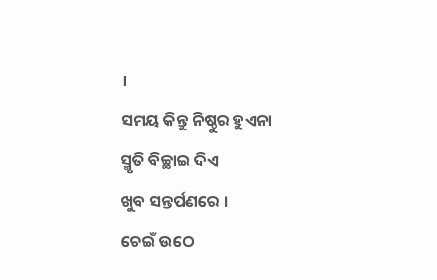।
ସମୟ କିନ୍ତୁ ନିଷ୍ଠୁର ହୁଏନା
ସ୍ମୃତି ବିଚ୍ଛାଇ ଦିଏ
ଖୁବ ସନ୍ତର୍ପଣରେ ।
ଚେଇଁ ଉଠେ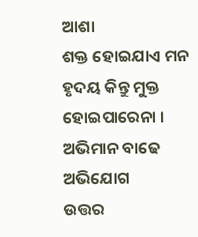ଆଶା
ଶକ୍ତ ହୋଇଯାଏ ମନ
ହୃଦୟ କିନ୍ତୁ ମୁକ୍ତ ହୋଇପାରେନା ।
ଅଭିମାନ ବାଢେ ଅଭିଯୋଗ
ଉତ୍ତର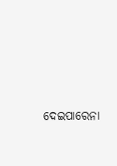ଦେଇପାରେନା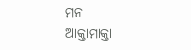ମନ
ଆକ୍ତାମାକ୍ତା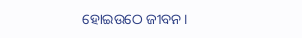ହୋଇଉଠେ ଜୀବନ।